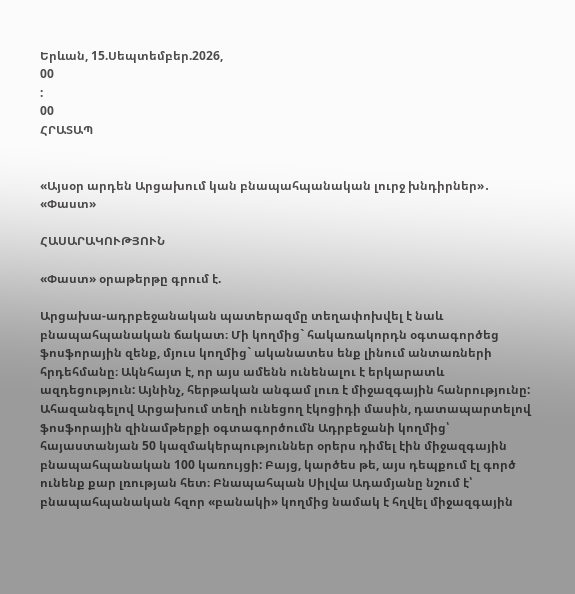Երևան, 15.Սեպտեմբեր.2026,
00
:
00
ՀՐԱՏԱՊ


«Այսօր արդեն Արցախում կան բնապահպանական լուրջ խնդիրներ»․ «Փաստ»

ՀԱՍԱՐԱԿՈՒԹՅՈՒՆ

«Փաստ» օրաթերթը գրում է.

Արցախա-ադրբեջանական պատերազմը տեղափոխվել է նաև բնապահպանական ճակատ։ Մի կողմից` հակառակորդն օգտագործեց ֆոսֆորային զենք, մյուս կողմից` ականատես ենք լինում անտառների հրդեհմանը։ Ակնհայտ է, որ այս ամենն ունենալու է երկարատև ազդեցություն: Այնինչ, հերթական անգամ լուռ է միջազգային հանրությունը: Ահազանգելով Արցախում տեղի ունեցող էկոցիդի մասին, դատապարտելով ֆոսֆորային զինամթերքի օգտագործումն Ադրբեջանի կողմից՝ հայաստանյան 50 կազմակերպություններ օրերս դիմել էին միջազգային բնապահպանական 100 կառույցի: Բայց, կարծես թե, այս դեպքում էլ գործ ունենք քար լռության հետ։ Բնապահպան Սիլվա Ադամյանը նշում է՝ բնապահպանական հզոր «բանակի» կողմից նամակ է հղվել միջազգային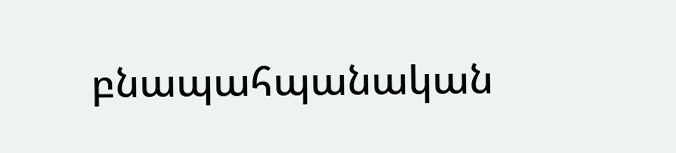բնապահպանական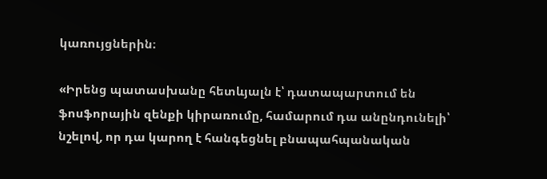կառույցներին։

«Իրենց պատասխանը հետևյալն է՝ դատապարտում են ֆոսֆորային զենքի կիրառումը, համարում դա անընդունելի՝ նշելով, որ դա կարող է հանգեցնել բնապահպանական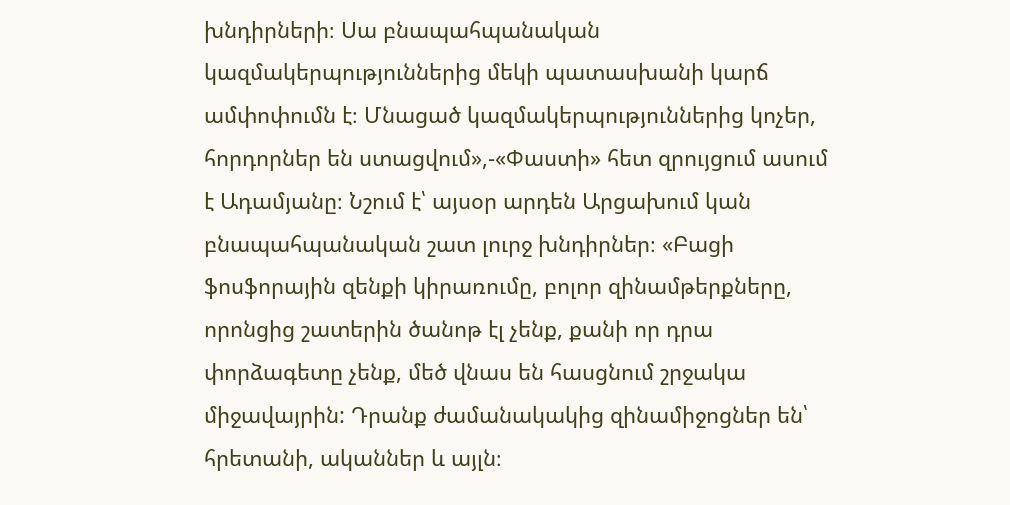խնդիրների։ Սա բնապահպանական կազմակերպություններից մեկի պատասխանի կարճ ամփոփումն է։ Մնացած կազմակերպություններից կոչեր, հորդորներ են ստացվում»,-«Փաստի» հետ զրույցում ասում է Ադամյանը։ Նշում է՝ այսօր արդեն Արցախում կան բնապահպանական շատ լուրջ խնդիրներ։ «Բացի ֆոսֆորային զենքի կիրառումը, բոլոր զինամթերքները, որոնցից շատերին ծանոթ էլ չենք, քանի որ դրա փորձագետը չենք, մեծ վնաս են հասցնում շրջակա միջավայրին: Դրանք ժամանակակից զինամիջոցներ են՝ հրետանի, ականներ և այլն։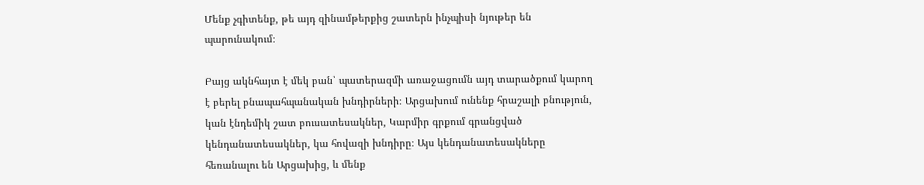Մենք չգիտենք, թե այդ զինամթերքից շատերն ինչպիսի նյութեր են պարունակում։

Բայց ակնհայտ է մեկ բան՝ պատերազմի առաջացումն այդ տարածքում կարող է բերել բնապահպանական խնդիրների։ Արցախում ունենք հրաշալի բնություն, կան էնդեմիկ շատ բուսատեսակներ, Կարմիր գրքում գրանցված կենդանատեսակներ, կա հովազի խնդիրը։ Այս կենդանատեսակները հեռանալու են Արցախից, և մենք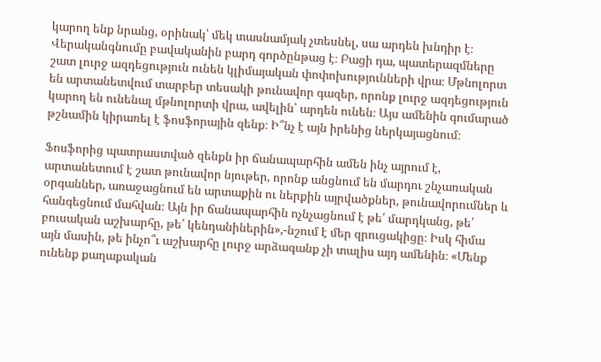կարող ենք նրանց, օրինակ՝ մեկ տասնամյակ չտեսնել, սա արդեն խնդիր է։ Վերականգնումը բավականին բարդ գործընթաց է։ Բացի դա, պատերազմները շատ լուրջ ազդեցություն ունեն կլիմայական փոփոխությունների վրա։ Մթնոլորտ են արտանետվում տարբեր տեսակի թունավոր գազեր, որոնք լուրջ ազդեցություն կարող են ունենալ մթնոլորտի վրա, ավելին՝ արդեն ունեն։ Այս ամենին գումարած թշնամին կիրառել է ֆոսֆորային զենք։ Ի՞նչ է այն իրենից ներկայացնում։

Ֆոսֆորից պատրաստված զենքն իր ճանապարհին ամեն ինչ այրում է, արտանետում է շատ թունավոր նյութեր, որոնք անցնում են մարդու շնչառական օրգաններ, առաջացնում են արտաքին ու ներքին այրվածքներ, թունավորումներ և հանգեցնում մահվան։ Այն իր ճանապարհին ոչնչացնում է թե՛ մարդկանց, թե՛ բուսական աշխարհը, թե՛ կենդանիներին»,-նշում է մեր զրուցակիցը։ Իսկ հիմա այն մասին, թե ինչո՞ւ աշխարհը լուրջ արձագանք չի տալիս այդ ամենին։ «Մենք ունենք քաղաքական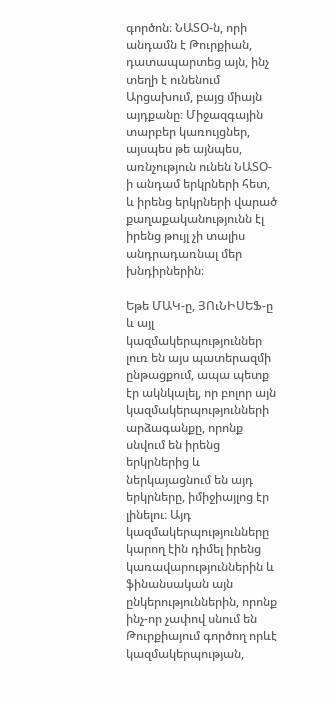գործոն։ ՆԱՏՕ-ն, որի անդամն է Թուրքիան, դատապարտեց այն, ինչ տեղի է ունենում Արցախում, բայց միայն այդքանը։ Միջազգային տարբեր կառույցներ, այսպես թե այնպես, առնչություն ունեն ՆԱՏՕ-ի անդամ երկրների հետ, և իրենց երկրների վարած քաղաքականությունն էլ իրենց թույլ չի տալիս անդրադառնալ մեր խնդիրներին։

Եթե ՄԱԿ-ը, ՅՈւՆԻՍԵՖ-ը և այլ կազմակերպություններ լուռ են այս պատերազմի ընթացքում, ապա պետք էր ակնկալել, որ բոլոր այն կազմակերպությունների արձագանքը, որոնք սնվում են իրենց երկրներից և ներկայացնում են այդ երկրները, իմիջիայլոց էր լինելու։ Այդ կազմակերպությունները կարող էին դիմել իրենց կառավարություններին և ֆինանսական այն ընկերություններին, որոնք ինչ-որ չափով սնում են Թուրքիայում գործող որևէ կազմակերպության,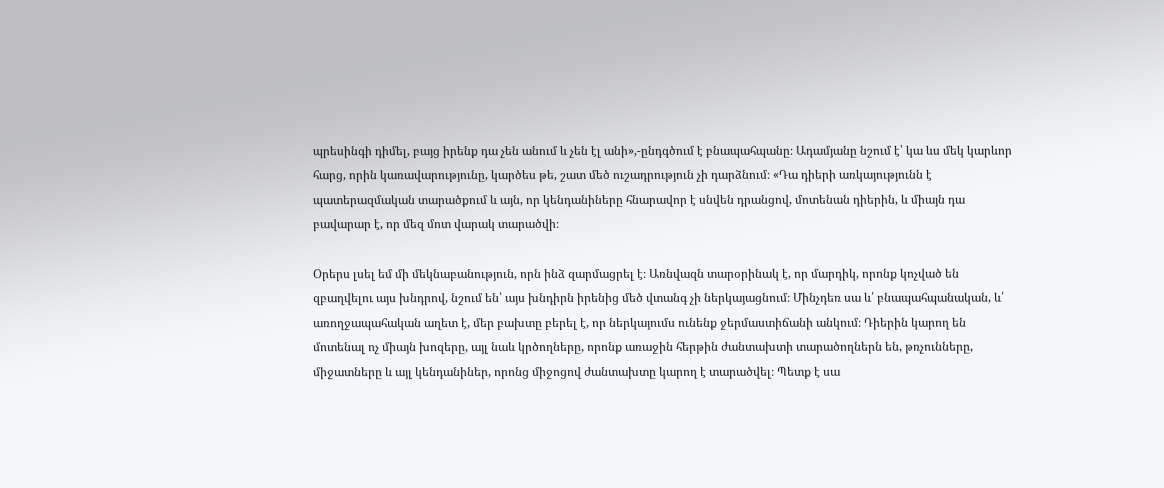պրեսինգի դիմել, բայց իրենք դա չեն անում և չեն էլ անի»,-ընդգծում է բնապահպանը։ Ադամյանը նշում է՝ կա ևս մեկ կարևոր հարց, որին կառավարությունը, կարծես թե, շատ մեծ ուշադրություն չի դարձնում։ «Դա դիերի առկայությունն է պատերազմական տարածքում և այն, որ կենդանիները հնարավոր է սնվեն դրանցով, մոտենան դիերին, և միայն դա բավարար է, որ մեզ մոտ վարակ տարածվի։

Օրերս լսել եմ մի մեկնաբանություն, որն ինձ զարմացրել է։ Առնվազն տարօրինակ է, որ մարդիկ, որոնք կոչված են զբաղվելու այս խնդրով, նշում են՝ այս խնդիրն իրենից մեծ վտանգ չի ներկայացնում։ Մինչդեռ սա և՛ բնապահպանական, և՛ առողջապահական աղետ է, մեր բախտը բերել է, որ ներկայումս ունենք ջերմաստիճանի անկում։ Դիերին կարող են մոտենալ ոչ միայն խոզերը, այլ նաև կրծողները, որոնք առաջին հերթին ժանտախտի տարածողներն են, թռչունները, միջատները և այլ կենդանիներ, որոնց միջոցով ժանտախտը կարող է տարածվել։ Պետք է սա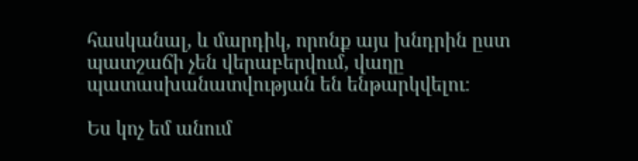հասկանալ, և մարդիկ, որոնք այս խնդրին ըստ պատշաճի չեն վերաբերվում, վաղը պատասխանատվության են ենթարկվելու։

Ես կոչ եմ անում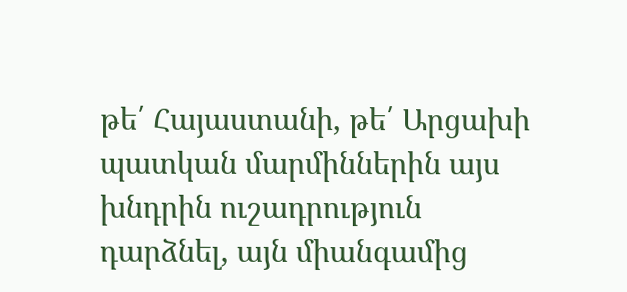թե՛ Հայաստանի, թե՛ Արցախի պատկան մարմիններին այս խնդրին ուշադրություն դարձնել, այն միանգամից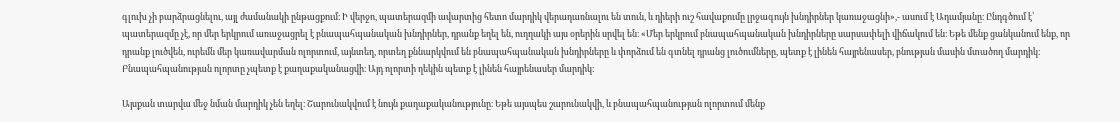գլուխ չի բարձրացնելու, այլ ժամանակի ընթացքում։ Ի վերջո, պատերազմի ավարտից հետո մարդիկ վերադառնալու են տուն, և դիերի ուշ հավաքումը լրջագույն խնդիրներ կառաջացնի»,- ասում է Ադամյանը։ Ընդգծում է՝ պատերազմը չէ, որ մեր երկրում առաջացրել է բնապահպանական խնդիրներ, դրանք եղել են, ուղղակի այս օրերին սրվել են։ «Մեր երկրում բնապահպանական խնդիրները սարսափելի վիճակում են։ Եթե մենք ցանկանում ենք, որ դրանք լուծվեն, ուրեմն մեր կառավարման ոլորտում, այնտեղ, որտեղ քննարկվում են բնապահպանական խնդիրները և փորձում են գտնել դրանց լուծումները, պետք է լինեն հայրենասեր, բնության մասին մտածող մարդիկ։ Բնապահպանության ոլորտը չպետք է քաղաքականացվի։ Այդ ոլորտի ղեկին պետք է լինեն հայրենասեր մարդիկ։

Այսքան տարվա մեջ նման մարդիկ չեն եղել։ Շարունակվում է նույն քաղաքականությունը։ Եթե այսպես շարունակվի, և բնապահպանության ոլորտում մենք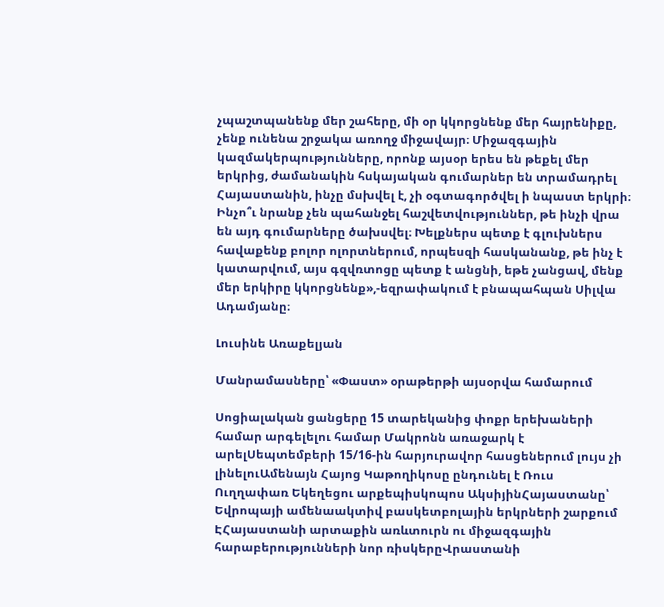չպաշտպանենք մեր շահերը, մի օր կկորցնենք մեր հայրենիքը, չենք ունենա շրջակա առողջ միջավայր։ Միջազգային կազմակերպությունները, որոնք այսօր երես են թեքել մեր երկրից, ժամանակին հսկայական գումարներ են տրամադրել Հայաստանին, ինչը մսխվել է, չի օգտագործվել ի նպաստ երկրի։ Ինչո՞ւ նրանք չեն պահանջել հաշվետվություններ, թե ինչի վրա են այդ գումարները ծախսվել։ Խելքներս պետք է գլուխներս հավաքենք բոլոր ոլորտներում, որպեսզի հասկանանք, թե ինչ է կատարվում, այս գզվռտոցը պետք է անցնի, եթե չանցավ, մենք մեր երկիրը կկորցնենք»,-եզրափակում է բնապահպան Սիլվա Ադամյանը։

Լուսինե Առաքելյան

Մանրամասները՝ «Փաստ» օրաթերթի այսօրվա համարում

Սոցիալական ցանցերը 15 տարեկանից փոքր երեխաների համար արգելելու համար Մակրոնն առաջարկ է արելՍեպտեմբերի 15/16-ին հարյուրավոր հասցեներում լույս չի լինելուԱմենայն Հայոց Կաթողիկոսը ընդունել է Ռուս Ուղղափառ Եկեղեցու արքեպիսկոպոս ԱկսիյինՀայաստանը՝ Եվրոպայի ամենաակտիվ բասկետբոլային երկրների շարքում ԷՀայաստանի արտաքին առևտուրն ու միջազգային հարաբերությունների նոր ռիսկերըՎրաստանի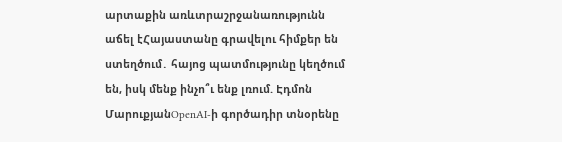արտաքին առևտրաշրջանառությունն աճել էՀայաստանը գրավելու հիմքեր են ստեղծում․ հայոց պատմությունը կեղծում են, իսկ մենք ինչո՞ւ ենք լռում. Էդմոն ՄարուքյանOpenAI-ի գործադիր տնօրենը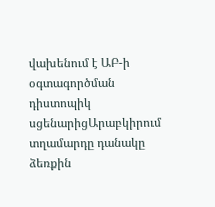վախենում է ԱԲ-ի օգտագործման դիստոպիկ սցենարիցԱրաբկիրում տղամարդը դանակը ձեռքին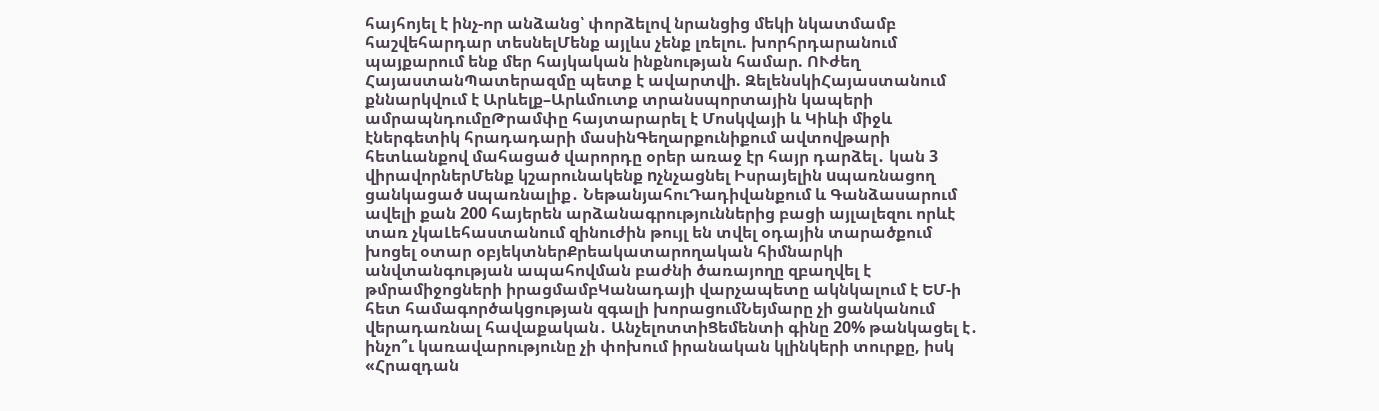հայհոյել է ինչ-որ անձանց՝ փորձելով նրանցից մեկի նկատմամբ հաշվեհարդար տեսնելՄենք այլևս չենք լռելու. խորհրդարանում պայքարում ենք մեր հայկական ինքնության համար. ՈՒժեղ ՀայաստանՊատերազմը պետք է ավարտվի. ԶելենսկիՀայաստանում քննարկվում է Արևելք–Արևմուտք տրանսպորտային կապերի ամրապնդումըԹրամփը հայտարարել է Մոսկվայի և Կիևի միջև էներգետիկ հրադադարի մասինԳեղարքունիքում ավտովթարի հետևանքով մահացած վարորդը օրեր առաջ էր հայր դարձել․ կան 3 վիրավորներՄենք կշարունակենք nչնչացնել Իսրայելին uպառնացող ցանկացած uպառնալիք․ ՆեթանյահուԴադիվանքում և Գանձասարում ավելի քան 200 հայերեն արձանագրություններից բացի այլալեզու որևէ տառ չկաԼեհաստանում զինուժին թույլ են տվել օդային տարածքում խոցել օտար օբյեկտներՔրեակատարողական հիմնարկի անվտանգության ապահովման բաժնի ծառայողը զբաղվել է թմրամիջոցների իրացմամբԿանադայի վարչապետը ակնկալում է ԵՄ-ի հետ համագործակցության զգալի խորացումՆեյմարը չի ցանկանում վերադառնալ հավաքական․ ԱնչելոտտիՑեմենտի գինը 20% թանկացել է․ ինչո՞ւ կառավարությունը չի փոխում իրանական կլինկերի տուրքը, իսկ «Հրազդան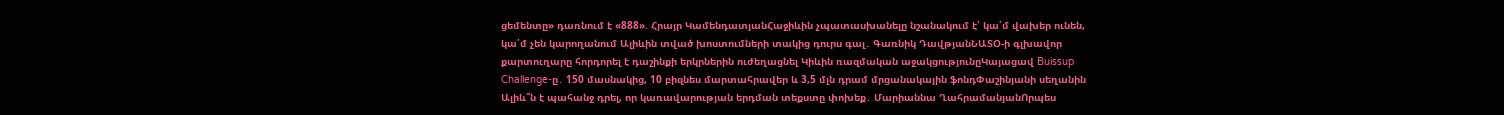ցեմենտը» դառնում է «888». Հրայր ԿամենդատյանՀաջիևին չպատասխանելը նշանակում է՝ կա՛մ վախեր ունեն, կա՛մ չեն կարողանում Ալիևին տված խոստումների տակից դուրս գալ․ Գառնիկ ԴավթյանՆԱՏՕ-ի գլխավոր քարտուղարը հորդորել է դաշինքի երկրներին ուժեղացնել Կիևին ռազմական աջակցությունըԿայացավ Buissup Challenge-ը․ 150 մասնակից, 10 բիզնես մարտահրավեր և 3,5 մլն դրամ մրցանակային ֆոնդՓաշինյանի սեղանին Ալիև՞ն է պահանջ դրել, որ կառավարության երդման տեքստը փոխեք․ Մարիաննա ՂահրամանյանՈրպես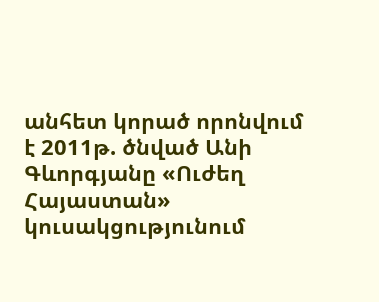անհետ կորած որոնվում է 2011թ. ծնված Անի Գևորգյանը «Ուժեղ Հայաստան» կուսակցությունում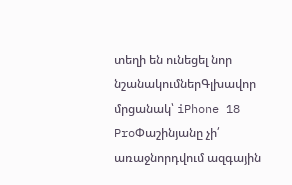տեղի են ունեցել նոր նշանակումներԳլխավոր մրցանակ՝ iPhone 18 ProՓաշինյանը չի՛ առաջնորդվում ազգային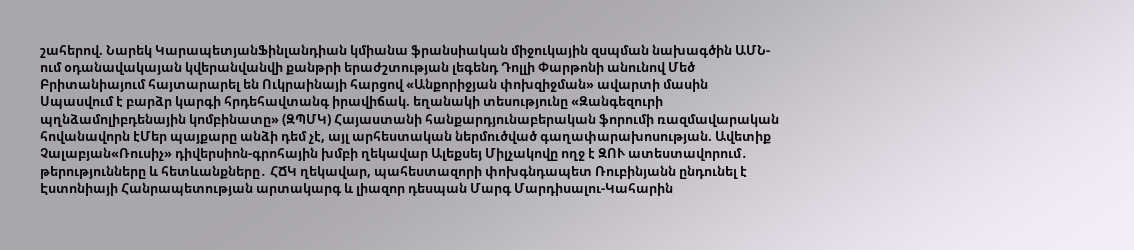շահերով. Նարեկ ԿարապետյանՖինլանդիան կմիանա ֆրանսիական միջուկային զսպման նախագծին ԱՄՆ-ում օդանավակայան կվերանվանվի քանթրի երաժշտության լեգենդ Դոլլի Փարթոնի անունով Մեծ Բրիտանիայում հայտարարել են Ուկրաինայի հարցով «Անքորիջյան փոխզիջման» ավարտի մասին Սպասվում է բարձր կարգի հրդեհավտանգ իրավիճակ. եղանակի տեսությունը «Զանգեզուրի պղնձամոլիբդենային կոմբինատը» (ԶՊՄԿ) Հայաստանի հանքարդյունաբերական ֆորումի ռազմավարական հովանավորն էՄեր պայքարը անձի դեմ չէ, այլ արհեստական ներմուծված գաղափարախոսության. Ավետիք Չալաբյան«Ռուսիչ» դիվերսիոն-գրոհային խմբի ղեկավար Ալեքսեյ Միլչակովը ողջ է ԶՈՒ ատեստավորում․ թերությունները և հետևանքները․ ՀՃԿ ղեկավար, պահեստազորի փոխգնդապետ Ռուբինյանն ընդունել է Էստոնիայի Հանրապետության արտակարգ և լիազոր դեսպան Մարգ Մարդիսալու-Կահարին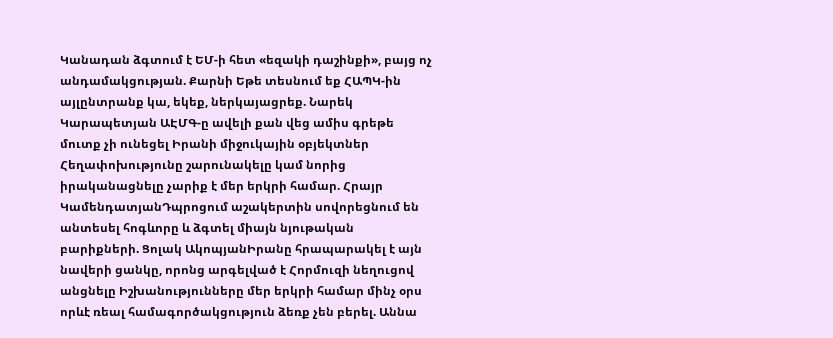Կանադան ձգտում է ԵՄ-ի հետ «եզակի դաշինքի», բայց ոչ անդամակցության. Քարնի Եթե տեսնում եք ՀԱՊԿ-ին այլընտրանք կա, եկեք, ներկայացրեք. Նարեկ Կարապետյան ԱԷՄԳ-ը ավելի քան վեց ամիս գրեթե մուտք չի ունեցել Իրանի միջուկային օբյեկտներ Հեղափոխությունը շարունակելը կամ նորից իրականացնելը չարիք է մեր երկրի համար. Հրայր ԿամենդատյանԴպրոցում աշակերտին սովորեցնում են անտեսել հոգևորը և ձգտել միայն նյութական բարիքների. Ցոլակ ԱկոպյանԻրանը հրապարակել է այն նավերի ցանկը, որոնց արգելված է Հորմուզի նեղուցով անցնելը Իշխանությունները մեր երկրի համար մինչ օրս որևէ ռեալ համագործակցություն ձեռք չեն բերել. Աննա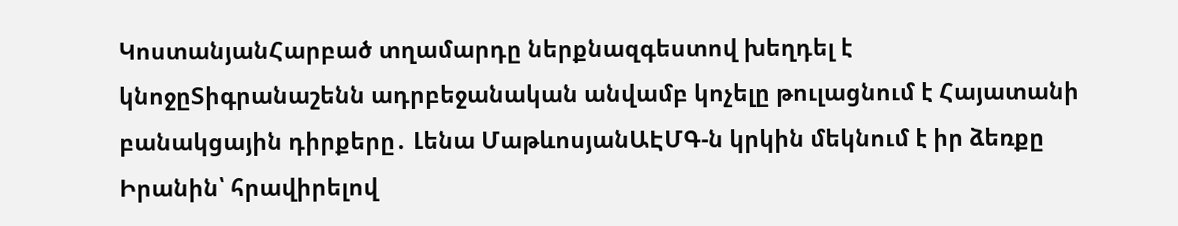ԿոստանյանՀարբած տղամարդը ներքնազգեստով խեղդել է կնոջըՏիգրանաշենն ադրբեջանական անվամբ կոչելը թուլացնում է Հայատանի բանակցային դիրքերը․ Լենա ՄաթևոսյանԱԷՄԳ-ն կրկին մեկնում է իր ձեռքը Իրանին՝ հրավիրելով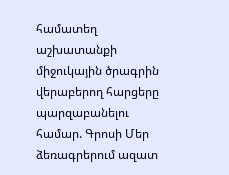համատեղ աշխատանքի միջուկային ծրագրին վերաբերող հարցերը պարզաբանելու համար. Գրոսի Մեր ձեռագրերում ազատ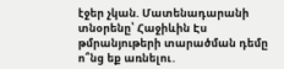էջեր չկան. Մատենադարանի տնօրենը՝ Հաջիևին Էս թմրանյութերի տարածման դեմը ո՞նց եք առնելու․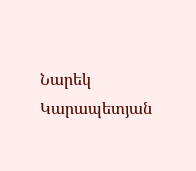Նարեկ Կարապետյան